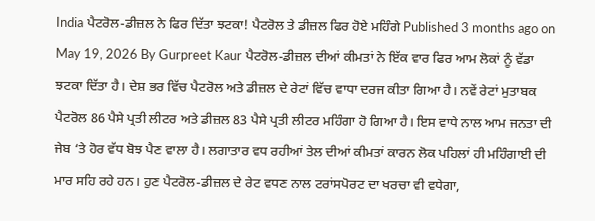India ਪੈਟਰੋਲ-ਡੀਜ਼ਲ ਨੇ ਫਿਰ ਦਿੱਤਾ ਝਟਕਾ! ਪੈਟਰੋਲ ਤੇ ਡੀਜ਼ਲ ਫਿਰ ਹੋਏ ਮਹਿੰਗੇ Published 3 months ago on May 19, 2026 By Gurpreet Kaur ਪੈਟਰੋਲ-ਡੀਜ਼ਲ ਦੀਆਂ ਕੀਮਤਾਂ ਨੇ ਇੱਕ ਵਾਰ ਫਿਰ ਆਮ ਲੋਕਾਂ ਨੂੰ ਵੱਡਾ ਝਟਕਾ ਦਿੱਤਾ ਹੈ। ਦੇਸ਼ ਭਰ ਵਿੱਚ ਪੈਟਰੋਲ ਅਤੇ ਡੀਜ਼ਲ ਦੇ ਰੇਟਾਂ ਵਿੱਚ ਵਾਧਾ ਦਰਜ ਕੀਤਾ ਗਿਆ ਹੈ। ਨਵੇਂ ਰੇਟਾਂ ਮੁਤਾਬਕ ਪੈਟਰੋਲ 86 ਪੈਸੇ ਪ੍ਰਤੀ ਲੀਟਰ ਅਤੇ ਡੀਜ਼ਲ 83 ਪੈਸੇ ਪ੍ਰਤੀ ਲੀਟਰ ਮਹਿੰਗਾ ਹੋ ਗਿਆ ਹੈ। ਇਸ ਵਾਧੇ ਨਾਲ ਆਮ ਜਨਤਾ ਦੀ ਜੇਬ ‘ਤੇ ਹੋਰ ਵੱਧ ਬੋਝ ਪੈਣ ਵਾਲਾ ਹੈ। ਲਗਾਤਾਰ ਵਧ ਰਹੀਆਂ ਤੇਲ ਦੀਆਂ ਕੀਮਤਾਂ ਕਾਰਨ ਲੋਕ ਪਹਿਲਾਂ ਹੀ ਮਹਿੰਗਾਈ ਦੀ ਮਾਰ ਸਹਿ ਰਹੇ ਹਨ। ਹੁਣ ਪੈਟਰੋਲ-ਡੀਜ਼ਲ ਦੇ ਰੇਟ ਵਧਣ ਨਾਲ ਟਰਾਂਸਪੋਰਟ ਦਾ ਖਰਚਾ ਵੀ ਵਧੇਗਾ,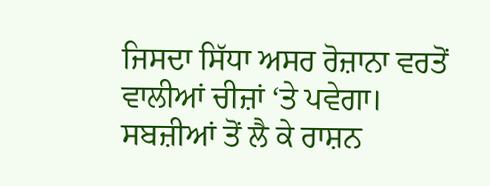ਜਿਸਦਾ ਸਿੱਧਾ ਅਸਰ ਰੋਜ਼ਾਨਾ ਵਰਤੋਂ ਵਾਲੀਆਂ ਚੀਜ਼ਾਂ ‘ਤੇ ਪਵੇਗਾ। ਸਬਜ਼ੀਆਂ ਤੋਂ ਲੈ ਕੇ ਰਾਸ਼ਨ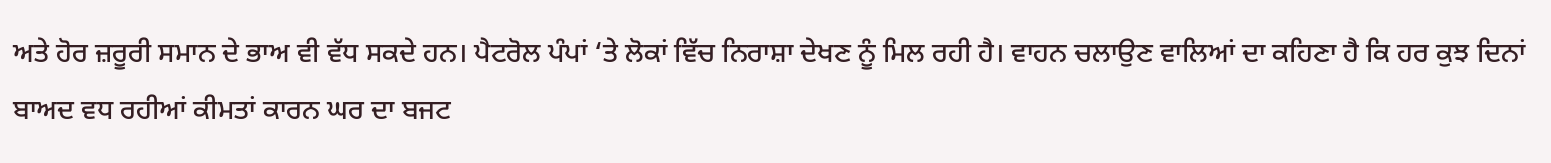ਅਤੇ ਹੋਰ ਜ਼ਰੂਰੀ ਸਮਾਨ ਦੇ ਭਾਅ ਵੀ ਵੱਧ ਸਕਦੇ ਹਨ। ਪੈਟਰੋਲ ਪੰਪਾਂ ‘ਤੇ ਲੋਕਾਂ ਵਿੱਚ ਨਿਰਾਸ਼ਾ ਦੇਖਣ ਨੂੰ ਮਿਲ ਰਹੀ ਹੈ। ਵਾਹਨ ਚਲਾਉਣ ਵਾਲਿਆਂ ਦਾ ਕਹਿਣਾ ਹੈ ਕਿ ਹਰ ਕੁਝ ਦਿਨਾਂ ਬਾਅਦ ਵਧ ਰਹੀਆਂ ਕੀਮਤਾਂ ਕਾਰਨ ਘਰ ਦਾ ਬਜਟ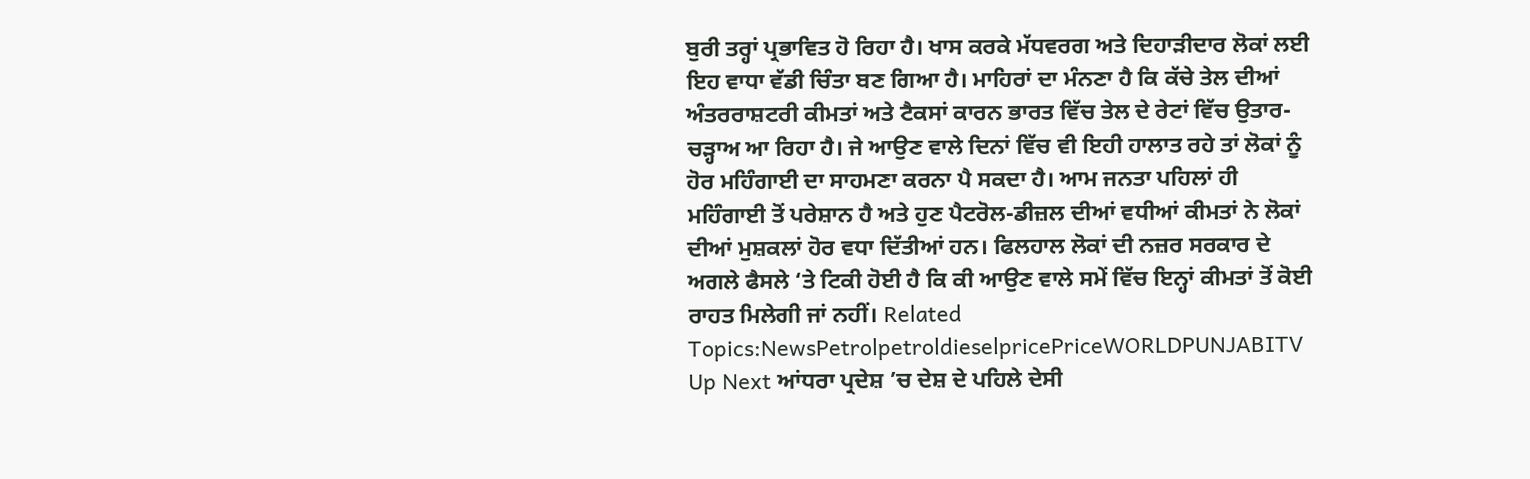ਬੁਰੀ ਤਰ੍ਹਾਂ ਪ੍ਰਭਾਵਿਤ ਹੋ ਰਿਹਾ ਹੈ। ਖਾਸ ਕਰਕੇ ਮੱਧਵਰਗ ਅਤੇ ਦਿਹਾੜੀਦਾਰ ਲੋਕਾਂ ਲਈ ਇਹ ਵਾਧਾ ਵੱਡੀ ਚਿੰਤਾ ਬਣ ਗਿਆ ਹੈ। ਮਾਹਿਰਾਂ ਦਾ ਮੰਨਣਾ ਹੈ ਕਿ ਕੱਚੇ ਤੇਲ ਦੀਆਂ ਅੰਤਰਰਾਸ਼ਟਰੀ ਕੀਮਤਾਂ ਅਤੇ ਟੈਕਸਾਂ ਕਾਰਨ ਭਾਰਤ ਵਿੱਚ ਤੇਲ ਦੇ ਰੇਟਾਂ ਵਿੱਚ ਉਤਾਰ-ਚੜ੍ਹਾਅ ਆ ਰਿਹਾ ਹੈ। ਜੇ ਆਉਣ ਵਾਲੇ ਦਿਨਾਂ ਵਿੱਚ ਵੀ ਇਹੀ ਹਾਲਾਤ ਰਹੇ ਤਾਂ ਲੋਕਾਂ ਨੂੰ ਹੋਰ ਮਹਿੰਗਾਈ ਦਾ ਸਾਹਮਣਾ ਕਰਨਾ ਪੈ ਸਕਦਾ ਹੈ। ਆਮ ਜਨਤਾ ਪਹਿਲਾਂ ਹੀ ਮਹਿੰਗਾਈ ਤੋਂ ਪਰੇਸ਼ਾਨ ਹੈ ਅਤੇ ਹੁਣ ਪੈਟਰੋਲ-ਡੀਜ਼ਲ ਦੀਆਂ ਵਧੀਆਂ ਕੀਮਤਾਂ ਨੇ ਲੋਕਾਂ ਦੀਆਂ ਮੁਸ਼ਕਲਾਂ ਹੋਰ ਵਧਾ ਦਿੱਤੀਆਂ ਹਨ। ਫਿਲਹਾਲ ਲੋਕਾਂ ਦੀ ਨਜ਼ਰ ਸਰਕਾਰ ਦੇ ਅਗਲੇ ਫੈਸਲੇ ‘ਤੇ ਟਿਕੀ ਹੋਈ ਹੈ ਕਿ ਕੀ ਆਉਣ ਵਾਲੇ ਸਮੇਂ ਵਿੱਚ ਇਨ੍ਹਾਂ ਕੀਮਤਾਂ ਤੋਂ ਕੋਈ ਰਾਹਤ ਮਿਲੇਗੀ ਜਾਂ ਨਹੀਂ। Related Topics:NewsPetrolpetroldieselpricePriceWORLDPUNJABITV Up Next ਆਂਧਰਾ ਪ੍ਰਦੇਸ਼ ’ਚ ਦੇਸ਼ ਦੇ ਪਹਿਲੇ ਦੇਸੀ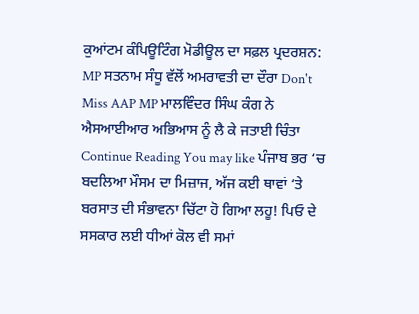ਕੁਆਂਟਮ ਕੰਪਿਊਟਿੰਗ ਮੋਡੀਊਲ ਦਾ ਸਫ਼ਲ ਪ੍ਰਦਰਸ਼ਨ: MP ਸਤਨਾਮ ਸੰਧੂ ਵੱਲੋਂ ਅਮਰਾਵਤੀ ਦਾ ਦੌਰਾ Don't Miss AAP MP ਮਾਲਵਿੰਦਰ ਸਿੰਘ ਕੰਗ ਨੇ ਐਸਆਈਆਰ ਅਭਿਆਸ ਨੂੰ ਲੈ ਕੇ ਜਤਾਈ ਚਿੰਤਾ Continue Reading You may like ਪੰਜਾਬ ਭਰ ‘ਚ ਬਦਲਿਆ ਮੌਸਮ ਦਾ ਮਿਜ਼ਾਜ, ਅੱਜ ਕਈ ਥਾਵਾਂ ‘ਤੇ ਬਰਸਾਤ ਦੀ ਸੰਭਾਵਨਾ ਚਿੱਟਾ ਹੋ ਗਿਆ ਲਹੂ! ਪਿਓ ਦੇ ਸਸਕਾਰ ਲਈ ਧੀਆਂ ਕੋਲ ਵੀ ਸਮਾਂ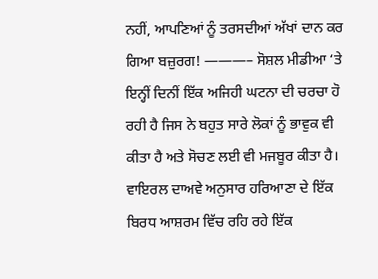ਨਹੀਂ, ਆਪਣਿਆਂ ਨੂੰ ਤਰਸਦੀਆਂ ਅੱਖਾਂ ਦਾਨ ਕਰ ਗਿਆ ਬਜ਼ੁਰਗ! ———– ਸੋਸ਼ਲ ਮੀਡੀਆ ‘ਤੇ ਇਨ੍ਹੀਂ ਦਿਨੀਂ ਇੱਕ ਅਜਿਹੀ ਘਟਨਾ ਦੀ ਚਰਚਾ ਹੋ ਰਹੀ ਹੈ ਜਿਸ ਨੇ ਬਹੁਤ ਸਾਰੇ ਲੋਕਾਂ ਨੂੰ ਭਾਵੁਕ ਵੀ ਕੀਤਾ ਹੈ ਅਤੇ ਸੋਚਣ ਲਈ ਵੀ ਮਜਬੂਰ ਕੀਤਾ ਹੈ। ਵਾਇਰਲ ਦਾਅਵੇ ਅਨੁਸਾਰ ਹਰਿਆਣਾ ਦੇ ਇੱਕ ਬਿਰਧ ਆਸ਼ਰਮ ਵਿੱਚ ਰਹਿ ਰਹੇ ਇੱਕ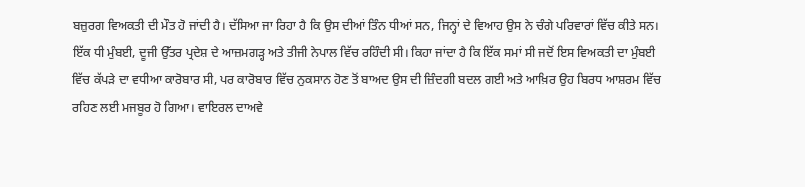ਬਜ਼ੁਰਗ ਵਿਅਕਤੀ ਦੀ ਮੌਤ ਹੋ ਜਾਂਦੀ ਹੈ। ਦੱਸਿਆ ਜਾ ਰਿਹਾ ਹੈ ਕਿ ਉਸ ਦੀਆਂ ਤਿੰਨ ਧੀਆਂ ਸਨ, ਜਿਨ੍ਹਾਂ ਦੇ ਵਿਆਹ ਉਸ ਨੇ ਚੰਗੇ ਪਰਿਵਾਰਾਂ ਵਿੱਚ ਕੀਤੇ ਸਨ। ਇੱਕ ਧੀ ਮੁੰਬਈ, ਦੂਜੀ ਉੱਤਰ ਪ੍ਰਦੇਸ਼ ਦੇ ਆਜ਼ਮਗੜ੍ਹ ਅਤੇ ਤੀਜੀ ਨੇਪਾਲ ਵਿੱਚ ਰਹਿੰਦੀ ਸੀ। ਕਿਹਾ ਜਾਂਦਾ ਹੈ ਕਿ ਇੱਕ ਸਮਾਂ ਸੀ ਜਦੋਂ ਇਸ ਵਿਅਕਤੀ ਦਾ ਮੁੰਬਈ ਵਿੱਚ ਕੱਪੜੇ ਦਾ ਵਧੀਆ ਕਾਰੋਬਾਰ ਸੀ, ਪਰ ਕਾਰੋਬਾਰ ਵਿੱਚ ਨੁਕਸਾਨ ਹੋਣ ਤੋਂ ਬਾਅਦ ਉਸ ਦੀ ਜ਼ਿੰਦਗੀ ਬਦਲ ਗਈ ਅਤੇ ਆਖ਼ਿਰ ਉਹ ਬਿਰਧ ਆਸ਼ਰਮ ਵਿੱਚ ਰਹਿਣ ਲਈ ਮਜਬੂਰ ਹੋ ਗਿਆ। ਵਾਇਰਲ ਦਾਅਵੇ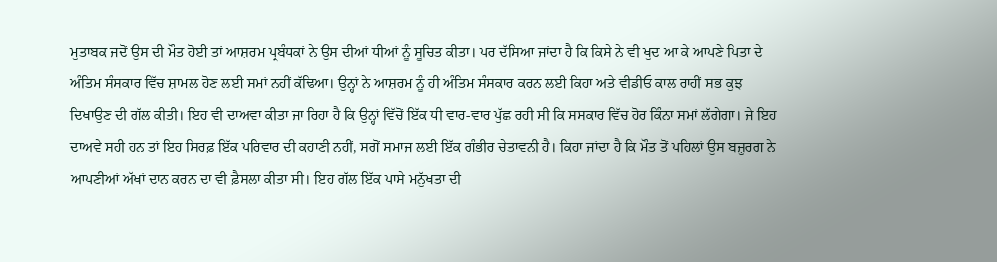ਮੁਤਾਬਕ ਜਦੋਂ ਉਸ ਦੀ ਮੌਤ ਹੋਈ ਤਾਂ ਆਸ਼ਰਮ ਪ੍ਰਬੰਧਕਾਂ ਨੇ ਉਸ ਦੀਆਂ ਧੀਆਂ ਨੂੰ ਸੂਚਿਤ ਕੀਤਾ। ਪਰ ਦੱਸਿਆ ਜਾਂਦਾ ਹੈ ਕਿ ਕਿਸੇ ਨੇ ਵੀ ਖੁਦ ਆ ਕੇ ਆਪਣੇ ਪਿਤਾ ਦੇ ਅੰਤਿਮ ਸੰਸਕਾਰ ਵਿੱਚ ਸ਼ਾਮਲ ਹੋਣ ਲਈ ਸਮਾਂ ਨਹੀਂ ਕੱਢਿਆ। ਉਨ੍ਹਾਂ ਨੇ ਆਸ਼ਰਮ ਨੂੰ ਹੀ ਅੰਤਿਮ ਸੰਸਕਾਰ ਕਰਨ ਲਈ ਕਿਹਾ ਅਤੇ ਵੀਡੀਓ ਕਾਲ ਰਾਹੀਂ ਸਭ ਕੁਝ ਦਿਖਾਉਣ ਦੀ ਗੱਲ ਕੀਤੀ। ਇਹ ਵੀ ਦਾਅਵਾ ਕੀਤਾ ਜਾ ਰਿਹਾ ਹੈ ਕਿ ਉਨ੍ਹਾਂ ਵਿੱਚੋਂ ਇੱਕ ਧੀ ਵਾਰ-ਵਾਰ ਪੁੱਛ ਰਹੀ ਸੀ ਕਿ ਸਸਕਾਰ ਵਿੱਚ ਹੋਰ ਕਿੰਨਾ ਸਮਾਂ ਲੱਗੇਗਾ। ਜੇ ਇਹ ਦਾਅਵੇ ਸਹੀ ਹਨ ਤਾਂ ਇਹ ਸਿਰਫ਼ ਇੱਕ ਪਰਿਵਾਰ ਦੀ ਕਹਾਣੀ ਨਹੀਂ, ਸਗੋਂ ਸਮਾਜ ਲਈ ਇੱਕ ਗੰਭੀਰ ਚੇਤਾਵਨੀ ਹੈ। ਕਿਹਾ ਜਾਂਦਾ ਹੈ ਕਿ ਮੌਤ ਤੋਂ ਪਹਿਲਾਂ ਉਸ ਬਜ਼ੁਰਗ ਨੇ ਆਪਣੀਆਂ ਅੱਖਾਂ ਦਾਨ ਕਰਨ ਦਾ ਵੀ ਫ਼ੈਸਲਾ ਕੀਤਾ ਸੀ। ਇਹ ਗੱਲ ਇੱਕ ਪਾਸੇ ਮਨੁੱਖਤਾ ਦੀ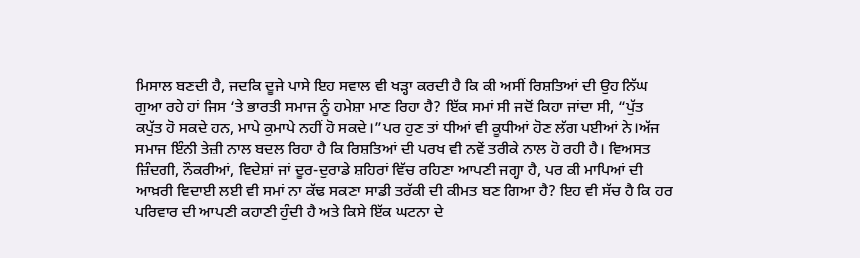ਮਿਸਾਲ ਬਣਦੀ ਹੈ, ਜਦਕਿ ਦੂਜੇ ਪਾਸੇ ਇਹ ਸਵਾਲ ਵੀ ਖੜ੍ਹਾ ਕਰਦੀ ਹੈ ਕਿ ਕੀ ਅਸੀਂ ਰਿਸ਼ਤਿਆਂ ਦੀ ਉਹ ਨਿੱਘ ਗੁਆ ਰਹੇ ਹਾਂ ਜਿਸ ‘ਤੇ ਭਾਰਤੀ ਸਮਾਜ ਨੂੰ ਹਮੇਸ਼ਾ ਮਾਣ ਰਿਹਾ ਹੈ? ਇੱਕ ਸਮਾਂ ਸੀ ਜਦੋਂ ਕਿਹਾ ਜਾਂਦਾ ਸੀ, “ਪੁੱਤ ਕਪੁੱਤ ਹੋ ਸਕਦੇ ਹਨ, ਮਾਪੇ ਕੁਮਾਪੇ ਨਹੀਂ ਹੋ ਸਕਦੇ।”ਪਰ ਹੁਣ ਤਾਂ ਧੀਆਂ ਵੀ ਕੂਧੀਆਂ ਹੋਣ ਲੱਗ ਪਈਆਂ ਨੇ।ਅੱਜ ਸਮਾਜ ਇੰਨੀ ਤੇਜ਼ੀ ਨਾਲ ਬਦਲ ਰਿਹਾ ਹੈ ਕਿ ਰਿਸ਼ਤਿਆਂ ਦੀ ਪਰਖ ਵੀ ਨਵੇਂ ਤਰੀਕੇ ਨਾਲ ਹੋ ਰਹੀ ਹੈ। ਵਿਅਸਤ ਜ਼ਿੰਦਗੀ, ਨੌਕਰੀਆਂ, ਵਿਦੇਸ਼ਾਂ ਜਾਂ ਦੂਰ-ਦੁਰਾਡੇ ਸ਼ਹਿਰਾਂ ਵਿੱਚ ਰਹਿਣਾ ਆਪਣੀ ਜਗ੍ਹਾ ਹੈ, ਪਰ ਕੀ ਮਾਪਿਆਂ ਦੀ ਆਖ਼ਰੀ ਵਿਦਾਈ ਲਈ ਵੀ ਸਮਾਂ ਨਾ ਕੱਢ ਸਕਣਾ ਸਾਡੀ ਤਰੱਕੀ ਦੀ ਕੀਮਤ ਬਣ ਗਿਆ ਹੈ? ਇਹ ਵੀ ਸੱਚ ਹੈ ਕਿ ਹਰ ਪਰਿਵਾਰ ਦੀ ਆਪਣੀ ਕਹਾਣੀ ਹੁੰਦੀ ਹੈ ਅਤੇ ਕਿਸੇ ਇੱਕ ਘਟਨਾ ਦੇ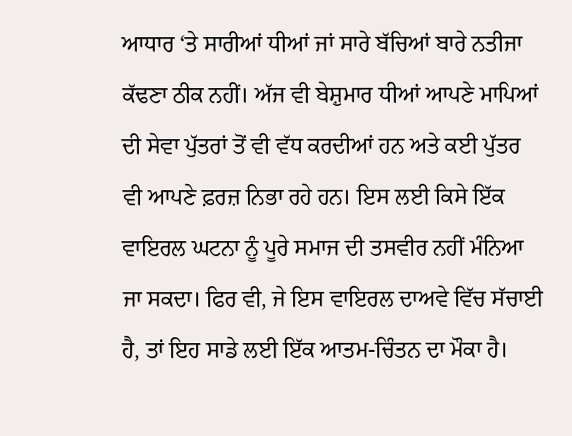ਆਧਾਰ ‘ਤੇ ਸਾਰੀਆਂ ਧੀਆਂ ਜਾਂ ਸਾਰੇ ਬੱਚਿਆਂ ਬਾਰੇ ਨਤੀਜਾ ਕੱਢਣਾ ਠੀਕ ਨਹੀਂ। ਅੱਜ ਵੀ ਬੇਸ਼ੁਮਾਰ ਧੀਆਂ ਆਪਣੇ ਮਾਪਿਆਂ ਦੀ ਸੇਵਾ ਪੁੱਤਰਾਂ ਤੋਂ ਵੀ ਵੱਧ ਕਰਦੀਆਂ ਹਨ ਅਤੇ ਕਈ ਪੁੱਤਰ ਵੀ ਆਪਣੇ ਫ਼ਰਜ਼ ਨਿਭਾ ਰਹੇ ਹਨ। ਇਸ ਲਈ ਕਿਸੇ ਇੱਕ ਵਾਇਰਲ ਘਟਨਾ ਨੂੰ ਪੂਰੇ ਸਮਾਜ ਦੀ ਤਸਵੀਰ ਨਹੀਂ ਮੰਨਿਆ ਜਾ ਸਕਦਾ। ਫਿਰ ਵੀ, ਜੇ ਇਸ ਵਾਇਰਲ ਦਾਅਵੇ ਵਿੱਚ ਸੱਚਾਈ ਹੈ, ਤਾਂ ਇਹ ਸਾਡੇ ਲਈ ਇੱਕ ਆਤਮ-ਚਿੰਤਨ ਦਾ ਮੌਕਾ ਹੈ।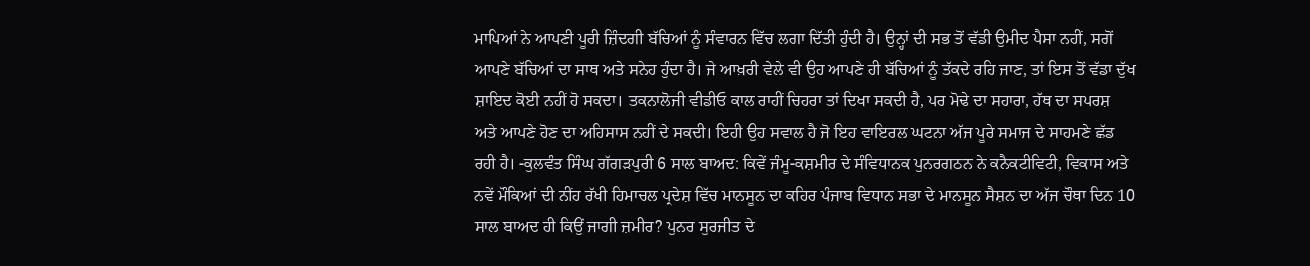ਮਾਪਿਆਂ ਨੇ ਆਪਣੀ ਪੂਰੀ ਜ਼ਿੰਦਗੀ ਬੱਚਿਆਂ ਨੂੰ ਸੰਵਾਰਨ ਵਿੱਚ ਲਗਾ ਦਿੱਤੀ ਹੁੰਦੀ ਹੈ। ਉਨ੍ਹਾਂ ਦੀ ਸਭ ਤੋਂ ਵੱਡੀ ਉਮੀਦ ਪੈਸਾ ਨਹੀਂ, ਸਗੋਂ ਆਪਣੇ ਬੱਚਿਆਂ ਦਾ ਸਾਥ ਅਤੇ ਸਨੇਹ ਹੁੰਦਾ ਹੈ। ਜੇ ਆਖ਼ਰੀ ਵੇਲੇ ਵੀ ਉਹ ਆਪਣੇ ਹੀ ਬੱਚਿਆਂ ਨੂੰ ਤੱਕਦੇ ਰਹਿ ਜਾਣ, ਤਾਂ ਇਸ ਤੋਂ ਵੱਡਾ ਦੁੱਖ ਸ਼ਾਇਦ ਕੋਈ ਨਹੀਂ ਹੋ ਸਕਦਾ। ਤਕਨਾਲੋਜੀ ਵੀਡੀਓ ਕਾਲ ਰਾਹੀਂ ਚਿਹਰਾ ਤਾਂ ਦਿਖਾ ਸਕਦੀ ਹੈ, ਪਰ ਮੋਢੇ ਦਾ ਸਹਾਰਾ, ਹੱਥ ਦਾ ਸਪਰਸ਼ ਅਤੇ ਆਪਣੇ ਹੋਣ ਦਾ ਅਹਿਸਾਸ ਨਹੀਂ ਦੇ ਸਕਦੀ। ਇਹੀ ਉਹ ਸਵਾਲ ਹੈ ਜੋ ਇਹ ਵਾਇਰਲ ਘਟਨਾ ਅੱਜ ਪੂਰੇ ਸਮਾਜ ਦੇ ਸਾਹਮਣੇ ਛੱਡ ਰਹੀ ਹੈ। -ਕੁਲਵੰਤ ਸਿੰਘ ਗੱਗੜਪੁਰੀ 6 ਸਾਲ ਬਾਅਦ: ਕਿਵੇਂ ਜੰਮੂ-ਕਸ਼ਮੀਰ ਦੇ ਸੰਵਿਧਾਨਕ ਪੁਨਰਗਠਨ ਨੇ ਕਨੈਕਟੀਵਿਟੀ, ਵਿਕਾਸ ਅਤੇ ਨਵੇਂ ਮੌਕਿਆਂ ਦੀ ਨੀਂਹ ਰੱਖੀ ਹਿਮਾਚਲ ਪ੍ਰਦੇਸ਼ ਵਿੱਚ ਮਾਨਸੂਨ ਦਾ ਕਹਿਰ ਪੰਜਾਬ ਵਿਧਾਨ ਸਭਾ ਦੇ ਮਾਨਸੂਨ ਸੈਸ਼ਨ ਦਾ ਅੱਜ ਚੌਥਾ ਦਿਨ 10 ਸਾਲ ਬਾਅਦ ਹੀ ਕਿਉਂ ਜਾਗੀ ਜ਼ਮੀਰ? ਪੁਨਰ ਸੁਰਜੀਤ ਦੇ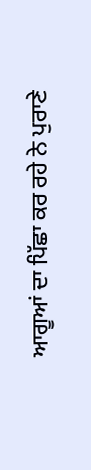ਆਗੂਆਂ ਦਾ ਪਿੱਛਾ ਕਰ ਰਹੇ ਨੇ ਪੁਰਾਣੇ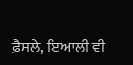ਫ਼ੈਸਲੇ, ਇਆਲੀ ਵੀ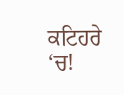ਕਟਿਹਰੇ ‘ਚ!